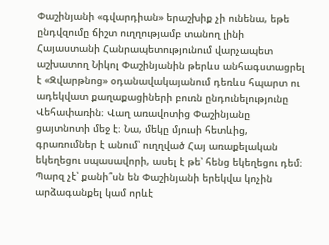Փաշինյանի «գվարդիան» երաշխիք չի ունենա, եթե ընդվզումը ճիշտ ուղղությամբ տանող լինի
Հայաստանի Հանրապետությունում վարչապետ աշխատող Նիկոլ Փաշինյանին թերևս անհագստացրել է «Զվարթնոց» օդանավակայանում դեռևս հպարտ ու ադեկվատ քաղաքացիների բուռն ընդունելությունը Վեհափառին։ Վաղ առավոտից Փաշինյանը ցայտնոտի մեջ է։ Նա, մեկը մյուսի հետևից, գրառումներ է անում՝ ուղղված Հայ առաքելական եկեղեցու սպասավորի, ասել է թե՝ հենց եկեղեցու դեմ։
Պարզ չէ՝ քանի՞սն են Փաշինյանի երեկվա կոչին արձագանքել կամ որևէ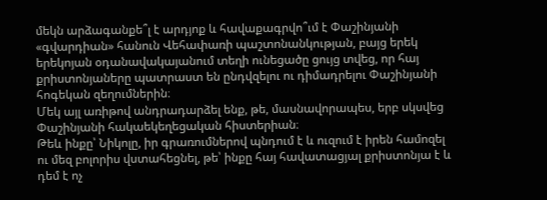մեկն արձագանքե՞լ է արդյոք և հավաքագրվո՞ւմ է Փաշինյանի «գվարդիան» հանուն Վեհափառի պաշտոնանկության, բայց երեկ երեկոյան օդանավակայանում տեղի ունեցածը ցույց տվեց, որ հայ քրիստոնյաները պատրաստ են ընդվզելու ու դիմադրելու Փաշինյանի հոգեկան զեղումներին։
Մեկ այլ առիթով անդրադարձել ենք, թե, մասնավորապես, երբ սկսվեց Փաշինյանի հակաեկեղեցական հիստերիան։
Թեև ինքը՝ Նիկոլը, իր գրառումներով պնդում է և ուզում է իրեն համոզել ու մեզ բոլորիս վստահեցնել, թե՝ ինքը հայ հավատացյալ քրիստոնյա է և դեմ է ոչ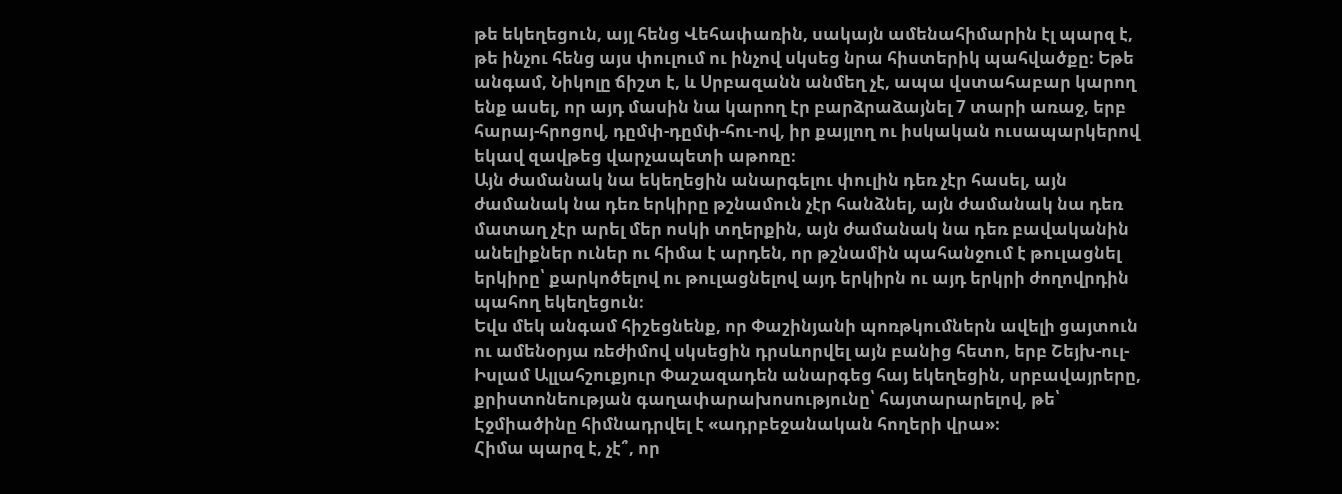թե եկեղեցուն, այլ հենց Վեհափառին, սակայն ամենահիմարին էլ պարզ է, թե ինչու հենց այս փուլում ու ինչով սկսեց նրա հիստերիկ պահվածքը։ Եթե անգամ, Նիկոլը ճիշտ է, և Սրբազանն անմեղ չէ, ապա վստահաբար կարող ենք ասել, որ այդ մասին նա կարող էր բարձրաձայնել 7 տարի առաջ, երբ հարայ-հրոցով, դըմփ-դըմփ-հու-ով, իր քայլող ու իսկական ուսապարկերով եկավ զավթեց վարչապետի աթոռը։
Այն ժամանակ նա եկեղեցին անարգելու փուլին դեռ չէր հասել, այն ժամանակ նա դեռ երկիրը թշնամուն չէր հանձնել, այն ժամանակ նա դեռ մատաղ չէր արել մեր ոսկի տղերքին, այն ժամանակ նա դեռ բավականին անելիքներ ուներ ու հիմա է արդեն, որ թշնամին պահանջում է թուլացնել երկիրը՝ քարկոծելով ու թուլացնելով այդ երկիրն ու այդ երկրի ժողովրդին պահող եկեղեցուն։
Եվս մեկ անգամ հիշեցնենք, որ Փաշինյանի պոռթկումներն ավելի ցայտուն ու ամենօրյա ռեժիմով սկսեցին դրսևորվել այն բանից հետո, երբ Շեյխ-ուլ-Իսլամ Ալլահշուքյուր Փաշազադեն անարգեց հայ եկեղեցին, սրբավայրերը, քրիստոնեության գաղափարախոսությունը՝ հայտարարելով, թե՝ Էջմիածինը հիմնադրվել է «ադրբեջանական հողերի վրա»։
Հիմա պարզ է, չէ՞, որ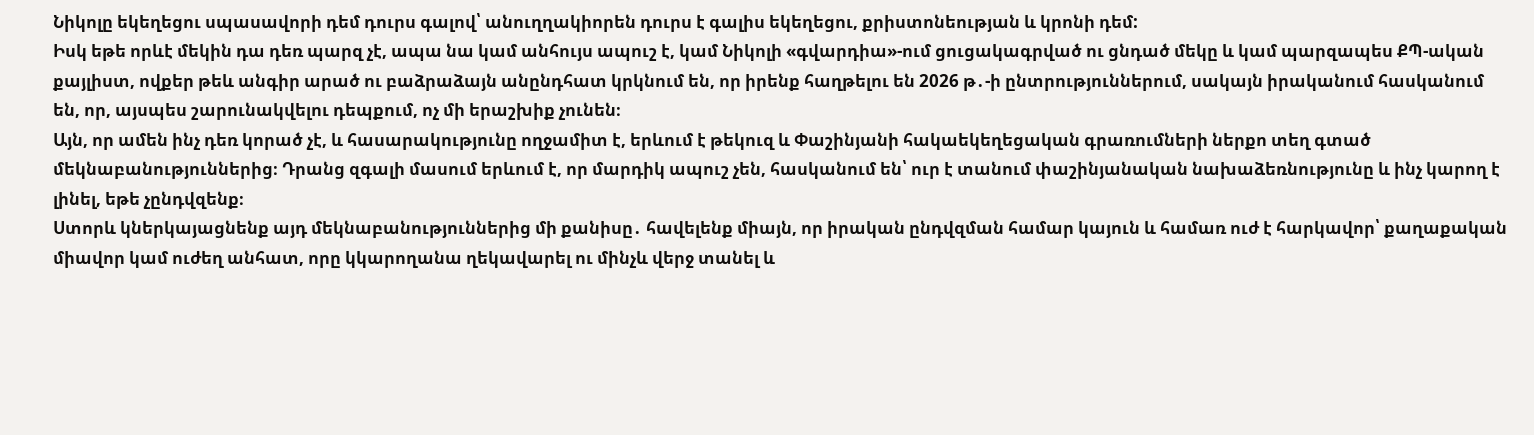Նիկոլը եկեղեցու սպասավորի դեմ դուրս գալով՝ անուղղակիորեն դուրս է գալիս եկեղեցու, քրիստոնեության և կրոնի դեմ:
Իսկ եթե որևէ մեկին դա դեռ պարզ չէ, ապա նա կամ անհույս ապուշ է, կամ Նիկոլի «գվարդիա»-ում ցուցակագրված ու ցնդած մեկը և կամ պարզապես ՔՊ-ական քայլիստ, ովքեր թեև անգիր արած ու բաձրաձայն անընդհատ կրկնում են, որ իրենք հաղթելու են 2026 թ․-ի ընտրություններում, սակայն իրականում հասկանում են, որ, այսպես շարունակվելու դեպքում, ոչ մի երաշխիք չունեն։
Այն, որ ամեն ինչ դեռ կորած չէ, և հասարակությունը ողջամիտ է, երևում է թեկուզ և Փաշինյանի հակաեկեղեցական գրառումների ներքո տեղ գտած մեկնաբանություններից։ Դրանց զգալի մասում երևում է, որ մարդիկ ապուշ չեն, հասկանում են՝ ուր է տանում փաշինյանական նախաձեռնությունը և ինչ կարող է լինել, եթե չընդվզենք։
Ստորև կներկայացնենք այդ մեկնաբանություններից մի քանիսը․ հավելենք միայն, որ իրական ընդվզման համար կայուն և համառ ուժ է հարկավոր՝ քաղաքական միավոր կամ ուժեղ անհատ, որը կկարողանա ղեկավարել ու մինչև վերջ տանել և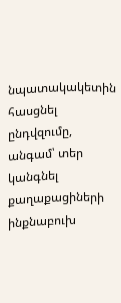նպատակակետին հասցնել ընդվզումը, անգամ՝ տեր կանգնել քաղաքացիների ինքնաբուխ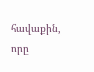հավաքին, որը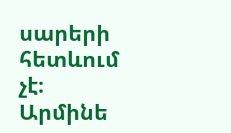սարերի հետևում չէ։
Արմինե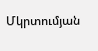Մկրտումյան